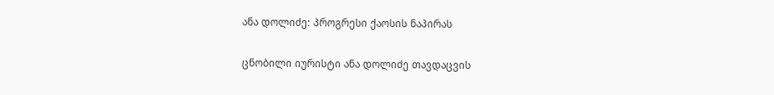ანა დოლიძე: პროგრესი ქაოსის ნაპირას

ცნობილი იურისტი ანა დოლიძე თავდაცვის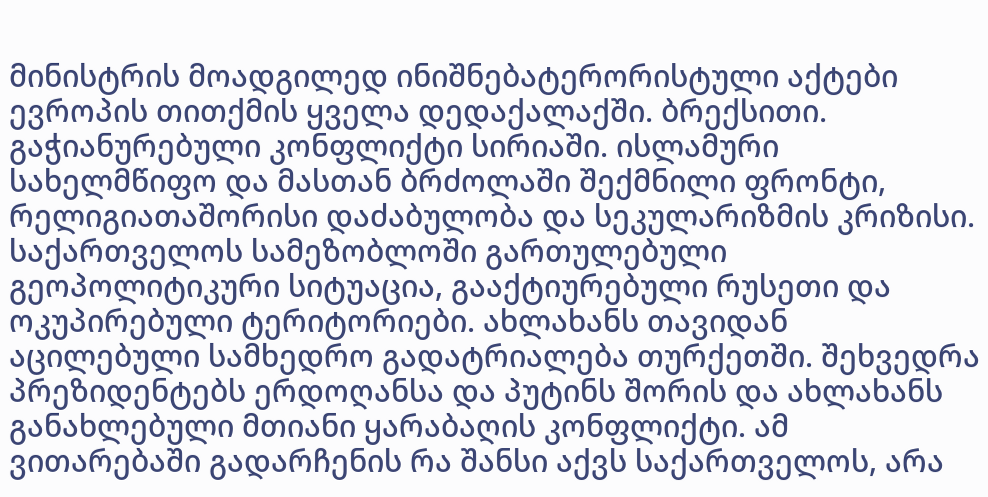მინისტრის მოადგილედ ინიშნებატერორისტული აქტები ევროპის თითქმის ყველა დედაქალაქში. ბრექსითი. გაჭიანურებული კონფლიქტი სირიაში. ისლამური სახელმწიფო და მასთან ბრძოლაში შექმნილი ფრონტი, რელიგიათაშორისი დაძაბულობა და სეკულარიზმის კრიზისი. საქართველოს სამეზობლოში გართულებული გეოპოლიტიკური სიტუაცია, გააქტიურებული რუსეთი და ოკუპირებული ტერიტორიები. ახლახანს თავიდან აცილებული სამხედრო გადატრიალება თურქეთში. შეხვედრა პრეზიდენტებს ერდოღანსა და პუტინს შორის და ახლახანს განახლებული მთიანი ყარაბაღის კონფლიქტი. ამ ვითარებაში გადარჩენის რა შანსი აქვს საქართველოს, არა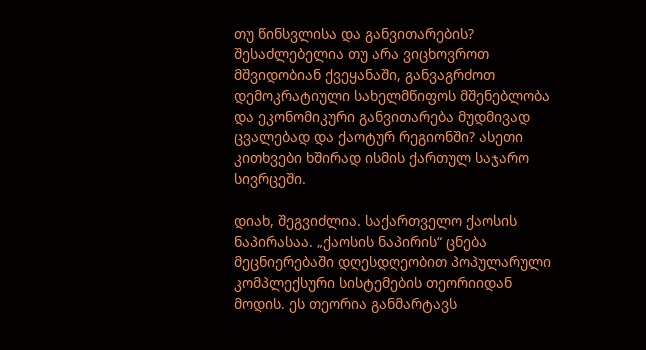თუ წინსვლისა და განვითარების? შესაძლებელია თუ არა ვიცხოვროთ მშვიდობიან ქვეყანაში, განვაგრძოთ დემოკრატიული სახელმწიფოს მშენებლობა და ეკონომიკური განვითარება მუდმივად ცვალებად და ქაოტურ რეგიონში? ასეთი კითხვები ხშირად ისმის ქართულ საჯარო სივრცეში.

დიახ, შეგვიძლია. საქართველო ქაოსის ნაპირასაა. „ქაოსის ნაპირის“ ცნება მეცნიერებაში დღესდღეობით პოპულარული კომპლექსური სისტემების თეორიიდან მოდის. ეს თეორია განმარტავს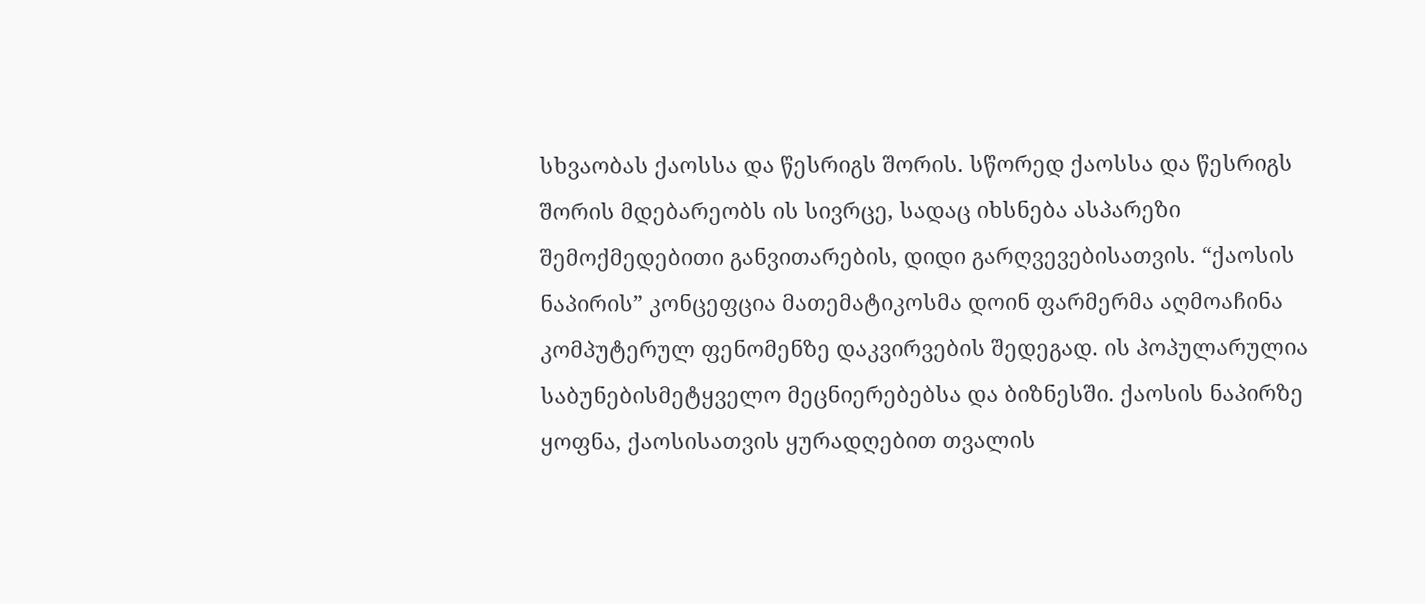სხვაობას ქაოსსა და წესრიგს შორის. სწორედ ქაოსსა და წესრიგს შორის მდებარეობს ის სივრცე, სადაც იხსნება ასპარეზი შემოქმედებითი განვითარების, დიდი გარღვევებისათვის. “ქაოსის ნაპირის” კონცეფცია მათემატიკოსმა დოინ ფარმერმა აღმოაჩინა კომპუტერულ ფენომენზე დაკვირვების შედეგად. ის პოპულარულია საბუნებისმეტყველო მეცნიერებებსა და ბიზნესში. ქაოსის ნაპირზე ყოფნა, ქაოსისათვის ყურადღებით თვალის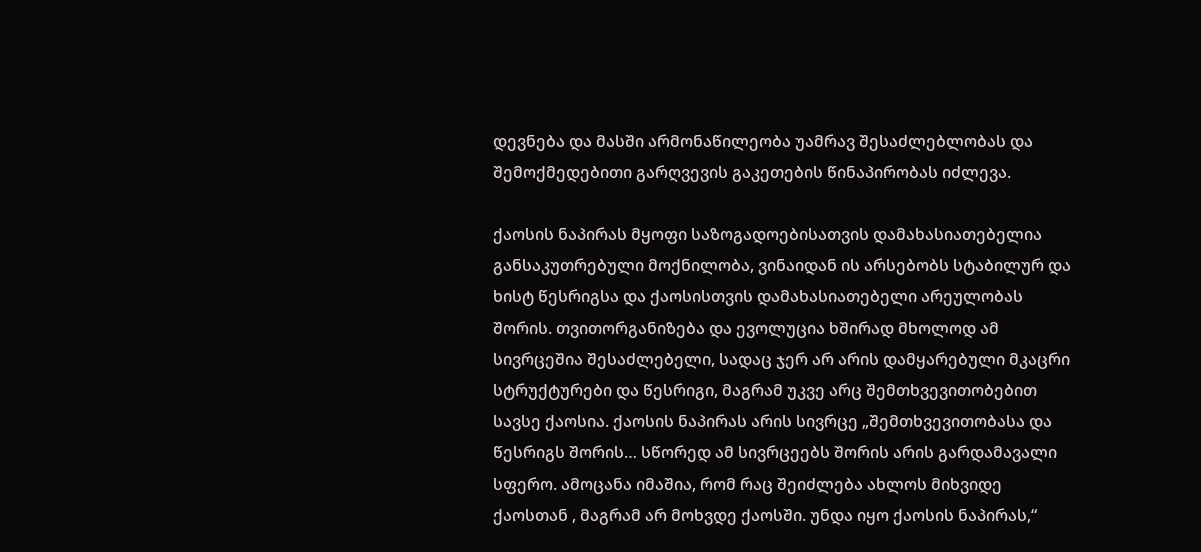დევნება და მასში არმონაწილეობა უამრავ შესაძლებლობას და შემოქმედებითი გარღვევის გაკეთების წინაპირობას იძლევა.

ქაოსის ნაპირას მყოფი საზოგადოებისათვის დამახასიათებელია განსაკუთრებული მოქნილობა, ვინაიდან ის არსებობს სტაბილურ და ხისტ წესრიგსა და ქაოსისთვის დამახასიათებელი არეულობას შორის. თვითორგანიზება და ევოლუცია ხშირად მხოლოდ ამ სივრცეშია შესაძლებელი, სადაც ჯერ არ არის დამყარებული მკაცრი სტრუქტურები და წესრიგი, მაგრამ უკვე არც შემთხვევითობებით სავსე ქაოსია. ქაოსის ნაპირას არის სივრცე „შემთხვევითობასა და წესრიგს შორის… სწორედ ამ სივრცეებს შორის არის გარდამავალი სფერო. ამოცანა იმაშია, რომ რაც შეიძლება ახლოს მიხვიდე ქაოსთან , მაგრამ არ მოხვდე ქაოსში. უნდა იყო ქაოსის ნაპირას,“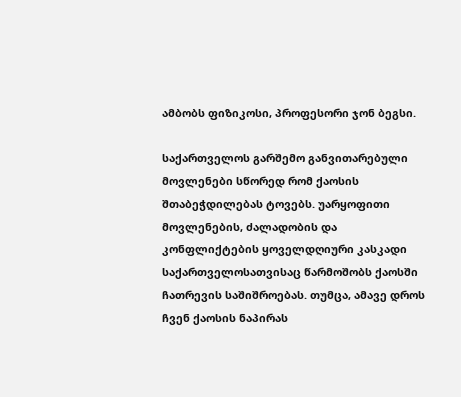ამბობს ფიზიკოსი, პროფესორი ჯონ ბეგსი.

საქართველოს გარშემო განვითარებული მოვლენები სწორედ რომ ქაოსის შთაბეჭდილებას ტოვებს. უარყოფითი მოვლენების, ძალადობის და კონფლიქტების ყოველდღიური კასკადი საქართველოსათვისაც წარმოშობს ქაოსში ჩათრევის საშიშროებას. თუმცა, ამავე დროს ჩვენ ქაოსის ნაპირას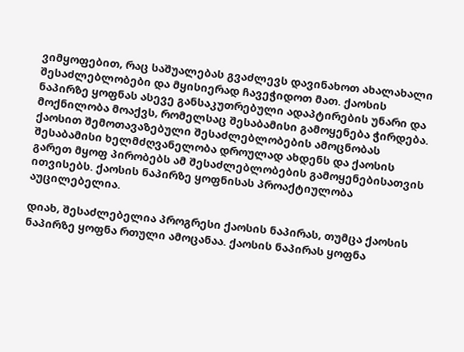ვიმყოფებით, რაც საშუალებას გვაძლევს დავინახოთ ახალახალი შესაძლებლობები და მყისიერად ჩავეჭიდოთ მათ. ქაოსის ნაპირზე ყოფნას ასევე განსაკუთრებული ადაპტირების უნარი და მოქნილობა მოაქვს, რომელსაც შესაბამისი გამოყენება ჭირდება. ქაოსით შემოთავაზებული შესაძლებლობების ამოცნობას შესაბამისი ხელმძღვანელობა დროულად ახდენს და ქაოსის გარეთ მყოფ პირობებს ამ შესაძლებლობების გამოყენებისათვის ითვისებს. ქაოსის ნაპირზე ყოფნისას პროაქტიულობა აუცილებელია.

დიახ, შესაძლებელია პროგრესი ქაოსის ნაპირას, თუმცა ქაოსის ნაპირზე ყოფნა რთული ამოცანაა. ქაოსის ნაპირას ყოფნა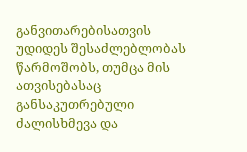განვითარებისათვის უდიდეს შესაძლებლობას წარმოშობს, თუმცა მის ათვისებასაც განსაკუთრებული ძალისხმევა და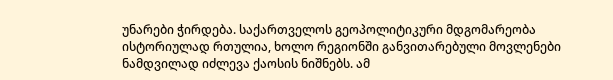უნარები ჭირდება. საქართველოს გეოპოლიტიკური მდგომარეობა ისტორიულად რთულია, ხოლო რეგიონში განვითარებული მოვლენები ნამდვილად იძლევა ქაოსის ნიშნებს. ამ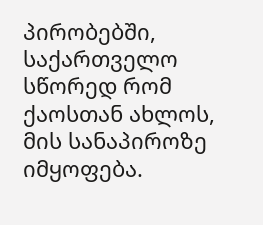პირობებში, საქართველო სწორედ რომ ქაოსთან ახლოს, მის სანაპიროზე იმყოფება.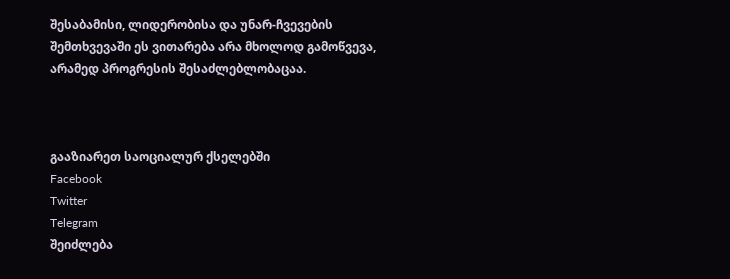შესაბამისი, ლიდერობისა და უნარ-ჩვევების შემთხვევაში ეს ვითარება არა მხოლოდ გამოწვევა, არამედ პროგრესის შესაძლებლობაცაა.



გააზიარეთ საოციალურ ქსელებში
Facebook
Twitter
Telegram
შეიძლება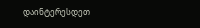დაინტერესდეთ